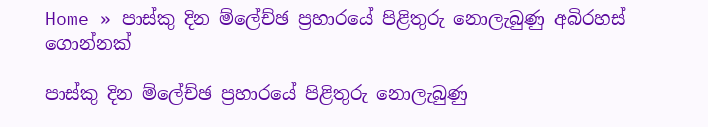Home » පාස්කු දින ම්ලේච්ඡ ප්‍රහාරයේ පිළිතුරු නොලැබුණු අබිරහස් ගොන්නක්

පාස්කු දින ම්ලේච්ඡ ප්‍රහාරයේ පිළිතුරු නොලැබුණු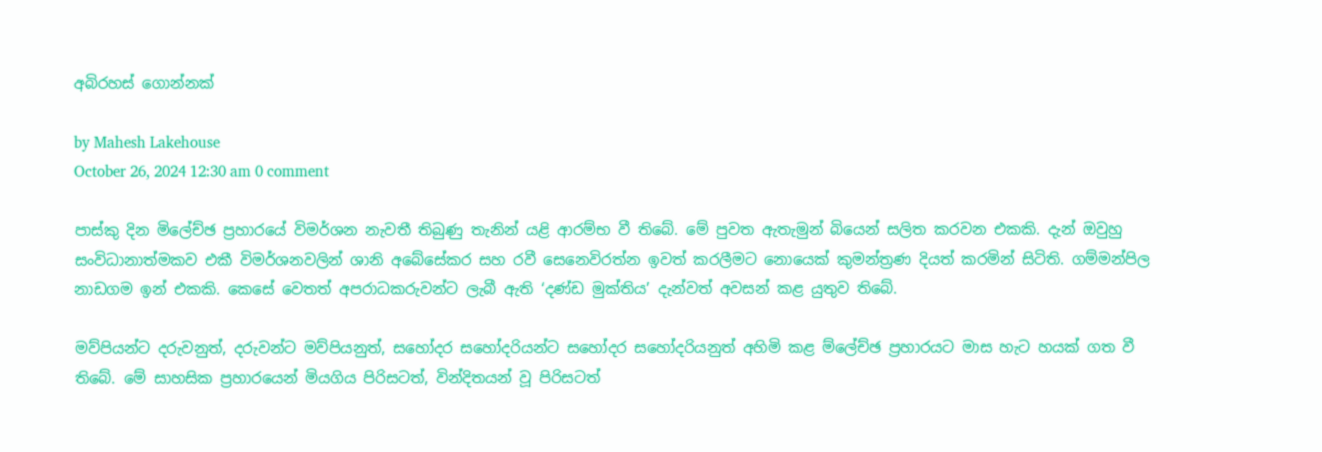අබිරහස් ගොන්නක්

by Mahesh Lakehouse
October 26, 2024 12:30 am 0 comment

පාස්කු දින මිලේච්ඡ ප්‍රහාරයේ විමර්ශන නැවතී තිබුණු තැනින් යළි ආරම්භ වී තිබේ. මේ පුවත ඇතැමුන් බියෙන් සලිත කරවන එකකි. දැන් ඔවුහු සංවිධානාත්මකව එකී විමර්ශනවලින් ශානි අබේසේකර සහ රවී සෙනෙවිරත්න ඉවත් කරලීමට නොයෙක් කුමන්ත්‍රණ දියත් කරමින් සිටිති. ගම්මන්පිල නාඩගම ඉන් එකකි. කෙසේ වෙතත් අපරාධකරුවන්ට ලැබී ඇති ‘දණ්ඩ මුක්තිය’ දැන්වත් අවසන් කළ යුතුව තිබේ.

මව්පියන්ට දරුවනුත්, දරුවන්ට මව්පියනුත්, සහෝදර සහෝදරියන්ට සහෝදර සහෝදරියනුත් අහිමි කළ ම්ලේච්ඡ ප්‍රහාරයට මාස හැට හයක් ගත වී තිබේ. මේ සාහසික ප්‍රහාරයෙන් මියගිය පිරිසටත්, වින්දිතයන් වූ පිරිසටත්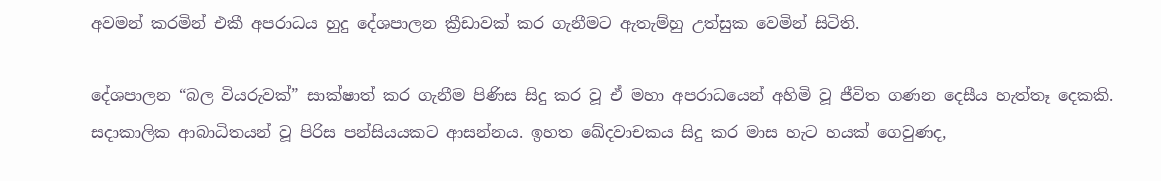අවමන් කරමින් එකී අපරාධය හුදු දේශපාලන ක්‍රීඩාවක් කර ගැනීමට ඇතැම්හු උත්සුක වෙමින් සිටිති.

දේශපාලන “බල වියරුවක්” සාක්ෂාත් කර ගැනීම පිණිස සිදු කර වූ ඒ මහා අපරාධයෙන් අහිමි වූ ජීවිත ගණන දෙසීය හැත්තෑ දෙකකි. සදාකාලික ආබාධිතයන් වූ පිරිස පන්සියයකට ආසන්නය. ඉහත ඛේදවාචකය සිදු කර මාස හැට හයක් ගෙවුණද,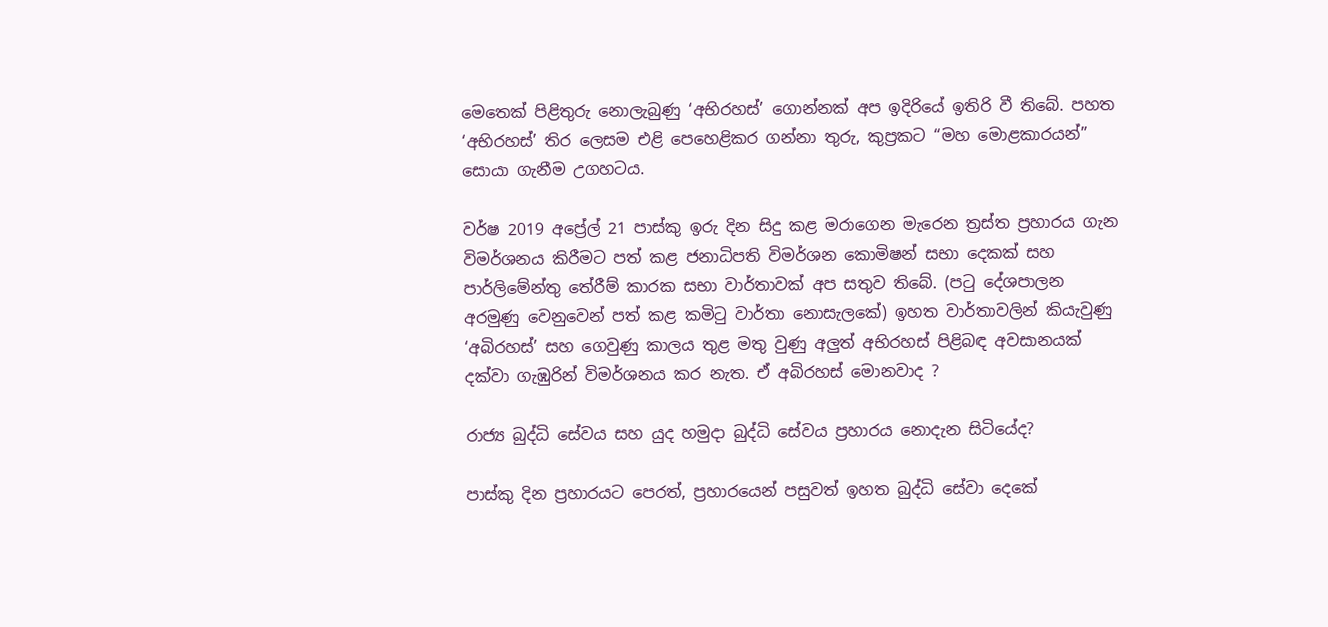මෙතෙක් පිළිතුරු නොලැබුණු ‘අභිරහස්’ ගොන්නක් අප ඉදිරියේ ඉතිරි වී තිබේ. පහත ‘අභිරහස්’ තිර ලෙසම එළි පෙහෙළිකර ගන්නා තුරු, කුප්‍රකට “මහ මොළකාරයන්” සොයා ගැනීම උගහටය.

වර්ෂ 2019 අප්‍රේල් 21 පාස්කු ඉරු දින සිදු කළ මරාගෙන මැරෙන ත්‍රස්ත ප්‍රහාරය ගැන විමර්ශනය කිරීමට පත් කළ ජනාධිපති විමර්ශන කොමිෂන් සභා දෙකක් සහ පාර්ලිමේන්තු තේරීම් කාරක සභා වාර්තාවක් අප සතුව තිබේ. (පටු දේශපාලන අරමුණු වෙනුවෙන් පත් කළ කමිටු වාර්තා නොසැලකේ) ඉහත වාර්තාවලින් කියැවුණු ‘අබිරහස්’ සහ ගෙවුණු කාලය තුළ මතු වුණු අලුත් අභිරහස් පිළිබඳ අවසානයක් දක්වා ගැඹුරින් විමර්ශනය කර නැත. ඒ අබිරහස් මොනවාද ?

රාජ්‍ය බුද්ධි සේවය සහ යුද හමුදා බුද්ධි සේවය ප්‍රහාරය නොදැන සිටියේද?

පාස්කු දින ප්‍රහාරයට පෙරත්, ප්‍රහාරයෙන් පසුවත් ඉහත බුද්ධි සේවා දෙකේ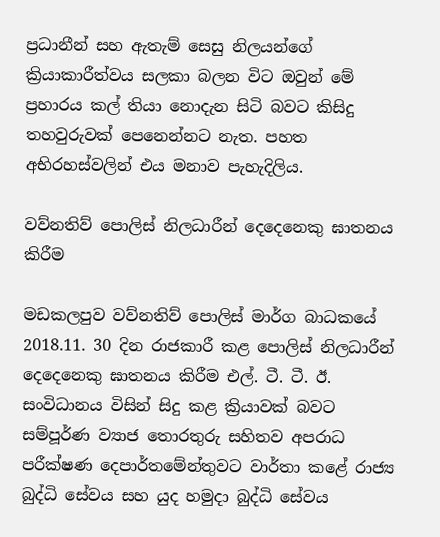ප්‍රධානීන් සහ ඇතැම් සෙසු නිලයන්ගේ ක්‍රියාකාරීත්වය සලකා බලන විට ඔවුන් මේ ප්‍රහාරය කල් තියා නොදැන සිටි බවට කිසිදු තහවුරුවක් පෙනෙන්නට නැත. පහත අභිරහස්වලින් එය මනාව පැහැදිලිය.

වව්නතිව් පොලිස් නිලධාරීන් දෙදෙනෙකු ඝාතනය කිරීම

මඩකලපුව වව්නතිව් පොලිස් මාර්ග බාධකයේ 2018.11. 30 දින රාජකාරී කළ පොලිස් නිලධාරීන් දෙදෙනෙකු ඝාතනය කිරීම එල්. ටී. ටී. ඊ. සංවිධානය විසින් සිදු කළ ක්‍රියාවක් බවට සම්පූර්ණ ව්‍යාජ තොරතුරු සහිතව අපරාධ පරීක්ෂණ දෙපාර්තමේන්තුවට වාර්තා කළේ රාජ්‍ය බුද්ධි සේවය සහ යුද හමුදා බුද්ධි සේවය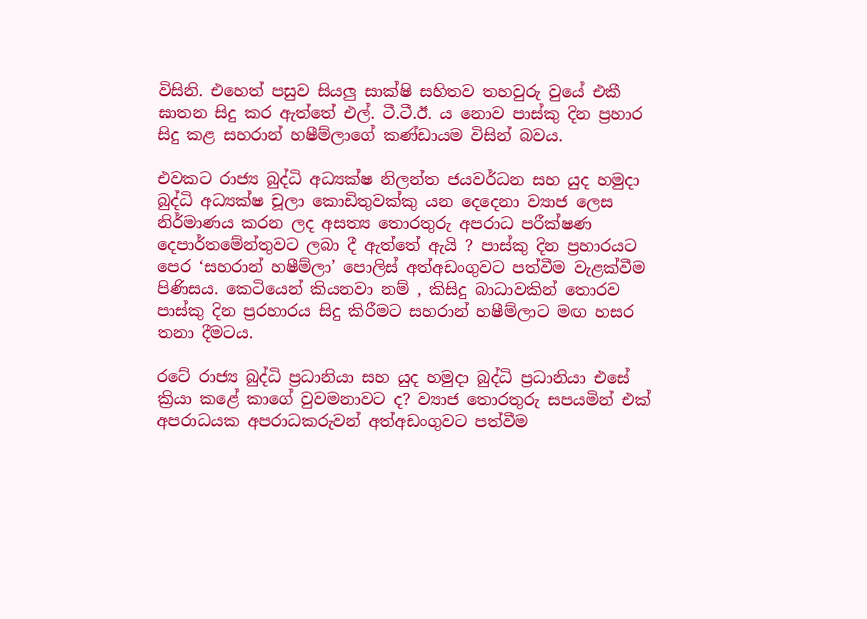විසිනි. එහෙත් පසුව සියලු සාක්ෂි සහිතව තහවුරු වුයේ එකී ඝාතන සිදු කර ඇත්තේ එල්. ටී.ටී.ඊ. ය නොව පාස්කු දින ප්‍රහාර සිදු කළ සහරාන් හෂීම්ලාගේ කණ්ඩායම විසින් බවය.

එවකට රාජ්‍ය බුද්ධි අධ්‍යක්ෂ නිලන්ත ජයවර්ධන සහ යුද හමුදා බුද්ධි අධ්‍යක්ෂ චූලා කොඩිතුවක්කු යන දෙදෙනා ව්‍යාජ ලෙස නිර්මාණය කරන ලද අසත්‍ය තොරතුරු අපරාධ පරීක්ෂණ දෙපාර්තමේන්තුවට ලබා දී ඇත්තේ ඇයි ? පාස්කු දින ප්‍රහාරයට පෙර ‘සහරාන් හෂීම්ලා’ පොලිස් අත්අඩංගුවට පත්වීම වැළක්වීම පිණිසය. කෙටියෙන් කියනවා නම් , කිසිදු බාධාවකින් තොරව පාස්කු දින ප්‍රරහාරය සිදු කිරීමට සහරාන් හෂීම්ලාට මඟ හසර තනා දීමටය.

රටේ රාජ්‍ය බුද්ධි ප්‍රධානියා සහ යුද හමුදා බුද්ධි ප්‍රධානියා එසේ ක්‍රියා කළේ කාගේ වුවමනාවට ද? ව්‍යාජ තොරතුරු සපයමින් එක් අපරාධයක අපරාධකරුවන් අත්අඩංගුවට පත්වීම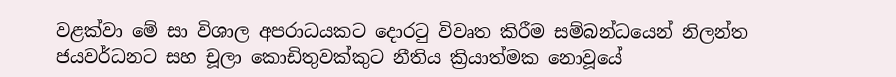වළක්වා මේ සා විශාල අපරාධයකට දොරටු විවෘත කිරීම සම්බන්ධයෙන් නිලන්ත ජයවර්ධනට සහ චූලා කොඩිතුවක්කුට නීතිය ක්‍රියාත්මක නොවූයේ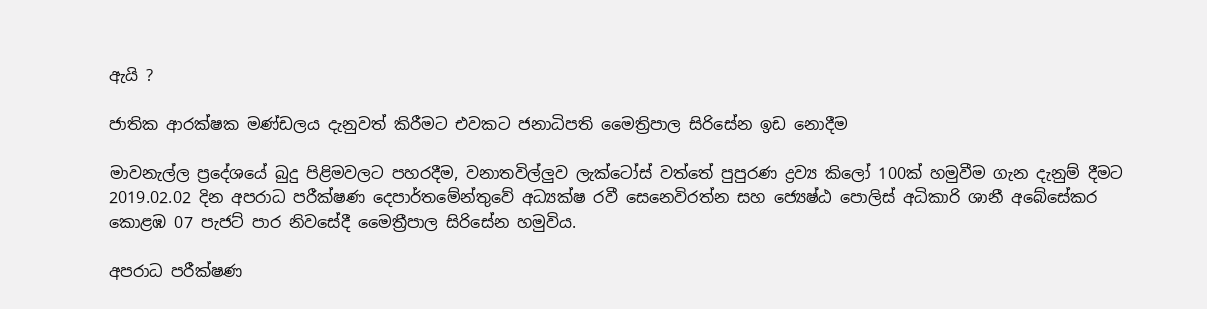ඇයි ?

ජාතික ආරක්ෂක මණ්ඩලය දැනුවත් කිරීමට එවකට ජනාධිපති මෛත්‍රිපාල සිරිසේන ඉඩ නොදීම

මාවනැල්ල ප්‍රදේශයේ බුදු පිළිමවලට පහරදීම, වනාතවිල්ලුව ලැක්ටෝස් වත්තේ පුපුරණ ද්‍රව්‍ය කිලෝ 100ක් හමුවීම ගැන දැනුම් දීමට 2019.02.02 දින අපරාධ පරීක්ෂණ දෙපාර්තමේන්තුවේ අධ්‍යක්ෂ රවී සෙනෙවිරත්න සහ ජ්‍යෙෂ්ඨ පොලිස් අධිකාරි ශානී අබේසේකර කොළඹ 07 පැජට් පාර නිවසේදී මෛත්‍රීපාල සිරිසේන හමුවිය.

අපරාධ පරීක්ෂණ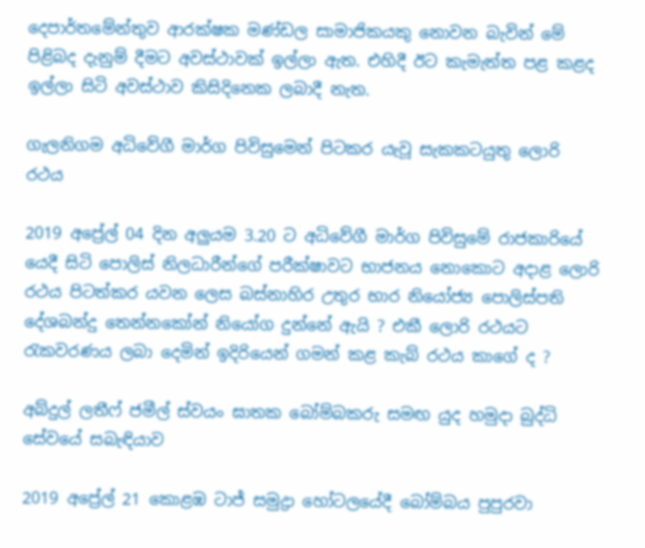දෙපාර්තමේන්තුව ආරක්ෂක මණ්ඩල සාමාජිකයකු නොවන බැවින් මේ පිළිබද දැනුම් දීමට අවස්ථාවක් ඉල්ලා ඇත. එහිදී ඊට කැමැත්ත පළ කළද ඉල්ලා සිටි අවස්ථාව කිසිදිනෙක ලබාදී නැත.

ගැලනිගම අධිවේගී මාර්ග පිවිසුමෙන් පිටකර යැවූ සැකකටයුතු ලොරි රථය

2019 අප්‍රේල් 04 දින අලුයම 3.20 ට අධිවේගී මාර්ග පිවිසුමේ රාජකාරියේ යෙදී සිටි පොලිස් නිලධාරීන්ගේ පරීක්ෂාවට භාජනය නොකොට අදාළ ලොරි රථය පිටත්කර යවන ලෙස බස්නාහිර උතුර භාර නියෝජ්‍ය පොලිස්පති දේශබන්දු තෙන්නකෝන් නියෝග දුන්නේ ඇයි ? එකී ලොරි රථයට රැකවරණය ලබා දෙමින් ඉදිරියෙන් ගමන් කළ කැබ් රථය කාගේ ද ?

අබ්දුල් ලතීෆ් ජමීල් ස්වයං ඝාතක බෝම්බකරු සමඟ යුද හමුදා බුද්ධි සේවයේ සබැඳියාව

2019 අප්‍රේල් 21 කොළඹ ටාජ් සමුද්‍රා හෝටලයේදී බෝම්බය පුපුරවා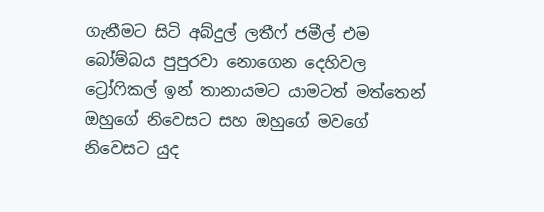ගැනීමට සිටි අබ්දුල් ලතීෆ් ජමීල් එම බෝම්බය පුපුරවා නොගෙන දෙහිවල ට්‍රෝෆිකල් ඉන් තානායමට යාමටත් මත්තෙන් ඔහුගේ නිවෙසට සහ ඔහුගේ මවගේ නිවෙසට යුද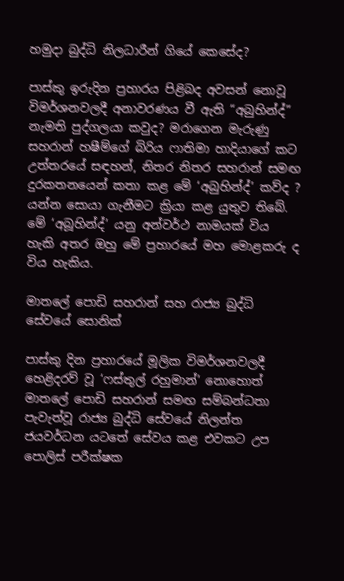හමුදා බුද්ධි නිලධාරීන් ගියේ කෙසේද?

පාස්කු ඉරුදින ප්‍රහාරය පිළිබද අවසන් නොවූ විමර්ශනවලදී අනාවරණය වී ඇති “අබුහින්ද්” නැමති පුද්ගලයා කවුද? මරාගෙන මැරුණු සහරාන් හෂීම්ගේ බිරිය ෆාතිමා හාදියාගේ කට උත්තරයේ සඳහන්, නිතර නිතර සහරාන් සමඟ දුරකතනයෙන් කතා කළ මේ ‘අබුහින්ද්’ කව්ද ? යන්න සොයා ගැනීමට ක්‍රියා කළ යුතුව තිබේ. මේ ‘අබූහින්ද්’ යනු අන්වර්ථ නාමයක් විය හැකි අතර ඔහු මේ ප්‍රහාරයේ මහ මොළකරු ද විය හැකිය.

මාතලේ පොඩි සහරාන් සහ රාජ්‍ය බුද්ධි සේවයේ සොනික්

පාස්කු දින ප්‍රහාරයේ මූලික විමර්ශනවලදී හෙළිදරව් වූ ‘ෆස්තුල් රහුමාන්’ නොහොත් මාතලේ පොඩි සහරාන් සමඟ සම්බන්ධතා පැවැත්වූ රාජ්‍ය බුද්ධි සේවයේ නිලන්ත ජයවර්ධන යටතේ සේවය කළ එවකට උප පොලිස් පරීක්ෂක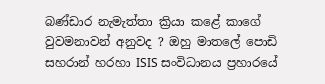බණ්ඩාර නැමැත්තා ක්‍රියා කළේ කාගේ වුවමනාවන් අනුවද ? ඔහු මාතලේ පොඩි සහරාන් හරහා ISIS සංවිධානය ප්‍රහාරයේ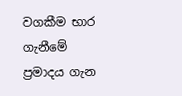වගකීම භාර ගැනීමේ ප්‍රමාදය ගැන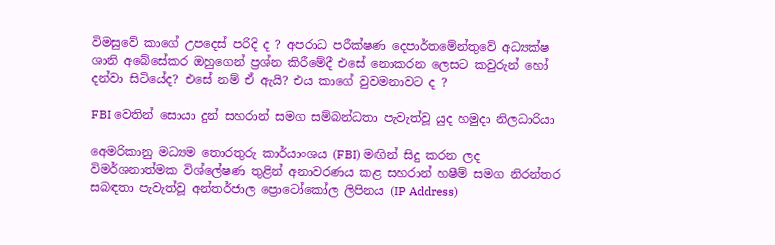විමසුවේ කාගේ උපදෙස් පරිදි ද ? අපරාධ පරීක්ෂණ දෙපාර්තමේන්තුවේ අධ්‍යක්ෂ ශානි අබේසේකර ඔහුගෙන් ප්‍රශ්න කිරීමේදී එසේ නොකරන ලෙසට කවුරුන් හෝ දන්වා සිටියේද? එසේ නම් ඒ ඇයි? එය කාගේ වුවමනාවට ද ?

FBI වෙතින් සොයා දුන් සහරාන් සමග සම්බන්ධතා පැවැත්වූ යුද හමුදා නිලධාරියා

අ‍ෙමරිකානු මධ්‍යම තොරතුරු කාර්යාංශය (FBI) මඟින් සිදු කරන ලද විමර්ශනාත්මක විශ්ලේෂණ තුළින් අනාවරණය කළ සහරාන් හෂීම් සමග නිරන්තර සබඳතා පැවැත්වූ අන්තර්ජාල ප්‍රොටෝකෝල ලිපිනය (IP Address)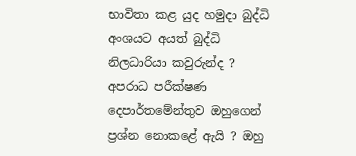භාවිතා කළ යුද හමුදා බුද්ධි අංශයට අයත් බුද්ධි නිලධාරියා කවුරුන්ද ? අපරාධ පරීක්ෂණ දෙපාර්තමේන්තුව ඔහුගෙන් ප්‍රශ්න නොකළේ ඇයි ? ඔහු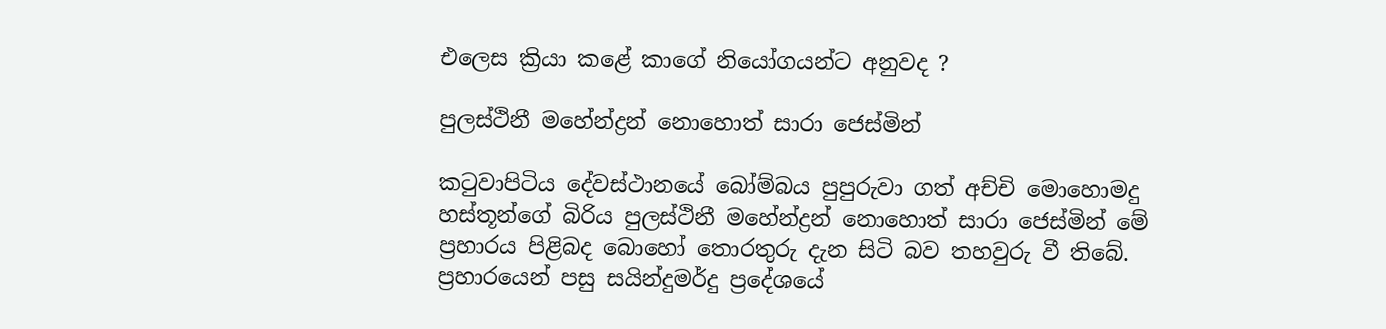එලෙස ක්‍රියා කළේ කාගේ නියෝගයන්ට අනුවද ?

පුලස්ථිනී මහේන්ද්‍රන් නොහොත් සාරා ජෙස්මින්

කටුවාපිටිය දේවස්ථානයේ බෝම්බය පුපුරුවා ගත් අච්චි මොහොමදු හස්තූන්ගේ බිරිය පුලස්ථිනී මහේන්ද්‍රන් නොහොත් සාරා ජෙස්මින් මේ ප්‍රහාරය පිළිබද බොහෝ තොරතුරු දැන සිටි බව තහවුරු වී තිබේ. ප්‍රහාරයෙන් පසු සයින්දුමර්දු ප්‍රදේශයේ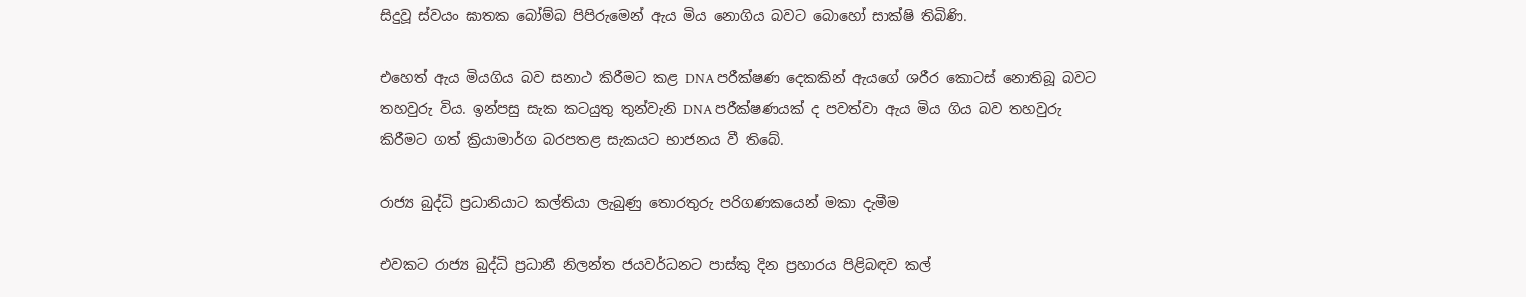සිදුවූ ස්වයං ඝාතක බෝම්බ පිපිරුමෙන් ඇය මිය නොගිය බවට බොහෝ සාක්ෂි තිබිණි.

එහෙත් ඇය මියගිය බව සනාථ කිරීමට කළ DNA පරීක්ෂණ දෙකකින් ඇයගේ ශරීර කොටස් නොතිබූ බවට තහවුරු විය. ඉන්පසු සැක කටයුතු තුන්වැනි DNA පරීක්ෂණයක් ද පවත්වා ඇය මිය ගිය බව තහවුරු කිරීමට ගත් ක්‍රියාමාර්ග බරපතළ සැකයට භාජනය වී තිබේ.

රාජ්‍ය බුද්ධි ප්‍රධානියාට කල්තියා ලැබුණු තොරතුරු පරිගණකයෙන් මකා දැමීම

එවකට රාජ්‍ය බුද්ධි ප්‍රධානී නිලන්ත ජයවර්ධනට පාස්කු දින ප්‍රහාරය පිළිබඳව කල්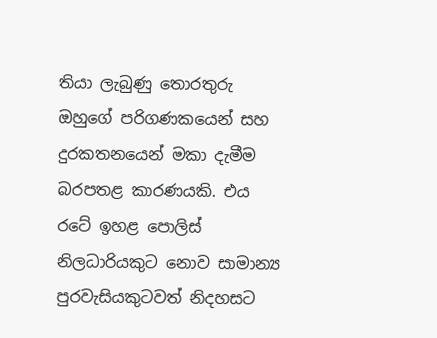තියා ලැබුණු තොරතුරු ඔහුගේ පරිගණකයෙන් සහ දුරකතනයෙන් මකා දැමීම බරපතළ කාරණයකි. එය රටේ ඉහළ පොලිස් නිලධාරියකුට නොව සාමාන්‍ය පුරවැසියකුටවත් නිදහසට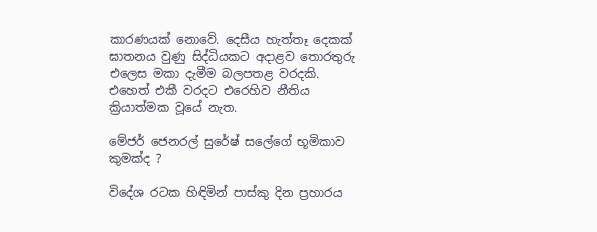කාරණයක් නොවේ. දෙසීය හැත්තෑ දෙකක් ඝාතනය වුණු සිද්ධියකට අදාළව තොරතුරු එලෙස මකා දැමීම බලපතළ වරදකි. එහෙත් එකී වරදට එරෙහිව නීතිය ක්‍රියාත්මක වූයේ නැත.

මේජර් ජෙනරල් සුරේෂ් සලේගේ භූමිකාව කුමක්ද ?

විදේශ රටක හිඳිමින් පාස්කු දින ප්‍රහාරය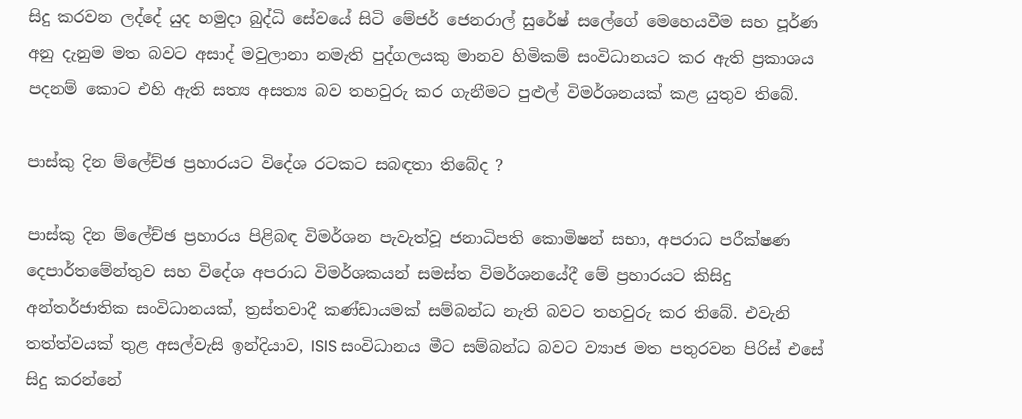සිදු කරවන ලද්දේ යුද හමුදා බුද්ධි සේවයේ සිටි මේජර් ජෙනරාල් සුරේෂ් සලේගේ මෙහෙයවීම සහ පූර්ණ අනු දැනුම මත බවට අසාද් මවුලානා නමැති පුද්ගලයකු මානව හිමිකම් සංවිධානයට කර ඇති ප්‍රකාශය පදනම් කොට එහි ඇති සත්‍ය අසත්‍ය බව තහවුරු කර ගැනීමට පුළුල් විමර්ශනයක් කළ යුතුව තිබේ.

පාස්කු දින ම්ලේච්ඡ ප්‍රහාරයට විදේශ රටකට සබඳතා තිබේද ?

පාස්කු දින ම්ලේච්ඡ ප්‍රහාරය පිළිබඳ විමර්ශන පැවැත්වූ ජනාධිපති කොමිෂන් සභා, අපරාධ පරීක්ෂණ දෙපාර්තමේන්තුව සහ විදේශ අපරාධ විමර්ශකයන් සමස්ත විමර්ශනයේදී මේ ප්‍රහාරයට කිසිදු අන්තර්ජාතික සංවිධානයක්, ත්‍රස්තවාදී කණ්ඩායමක් සම්බන්ධ නැති බවට තහවුරු කර තිබේ. එවැනි තත්ත්වයක් තුළ අසල්වැසි ඉන්දියාව, ISIS සංවිධානය මීට සම්බන්ධ බවට ව්‍යාජ මත පතුරවන පිරිස් එසේ සිදු කරන්නේ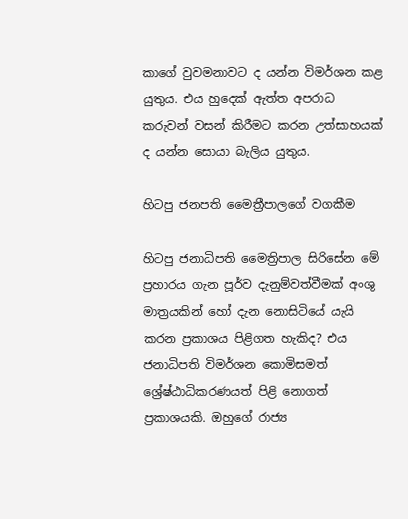කාගේ වුවමනාවට ද යන්න විමර්ශන කළ යුතුය. එය හුදෙක් ඇත්ත අපරාධ කරුවන් වසන් කිරීමට කරන උත්සාහයක් ද යන්න සොයා බැලිය යුතුය.

හිටපු ජනපති මෛත්‍රීපාලගේ වගකීම

හිටපු ජනාධිපති මෛත්‍රිපාල සිරිසේන මේ ප්‍රහාරය ගැන පූර්ව දැනුම්වත්වීමක් අංශු මාත්‍රයකින් හෝ දැන නොසිටියේ යැයි කරන ප්‍රකාශය පිළිගත හැකිද? එය ජනාධිපති විමර්ශන කොමිසමත් ශ්‍රේෂ්ඨාධිකරණයත් පිළි නොගත් ප්‍රකාශයකි. ඔහුගේ රාජ්‍ය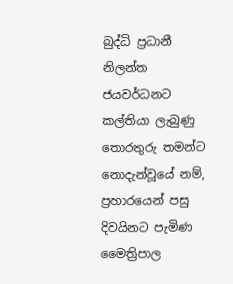බුද්ධි ප්‍රධානී නිලන්ත ජයවර්ධනට කල්තියා ලැබුණු තොරතුරු තමන්ට නොදැන්වූයේ නම්, ප්‍රහාරයෙන් පසු දිවයිනට පැමිණ මෛත්‍රිපාල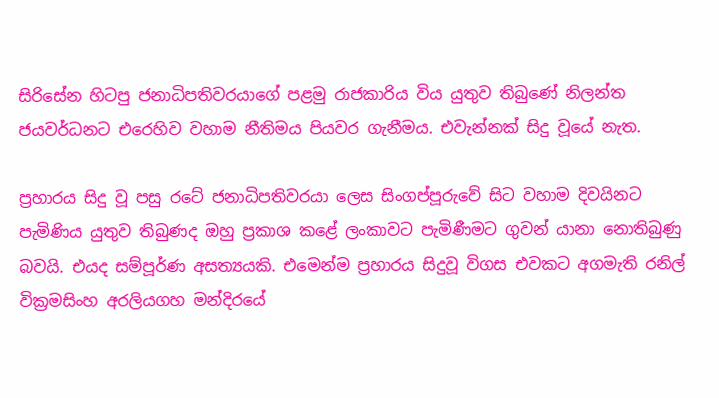සිරිසේන හිටපු ජනාධිපතිවරයාගේ පළමු රාජකාරිය විය යුතුව තිබුණේ නිලන්ත ජයවර්ධනට එරෙහිව වහාම නීතිමය පියවර ගැනීමය. එවැන්නක් සිදු වූයේ නැත.

ප්‍රහාරය සිදු වූ පසු රටේ ජනාධිපතිවරයා ලෙස සිංගප්පූරුවේ සිට වහාම දිවයිනට පැමිණිය යුතුව තිබුණද ඔහු ප්‍රකාශ කළේ ලංකාවට පැමිණීමට ගුවන් යානා නොතිබුණු බවයි. එයද සම්පූර්ණ අසත්‍යයකි. එමෙන්ම ප්‍රහාරය සිදුවූ විගස එවකට අගමැති රනිල් වික්‍රමසිංහ අරලියගහ මන්දිරයේ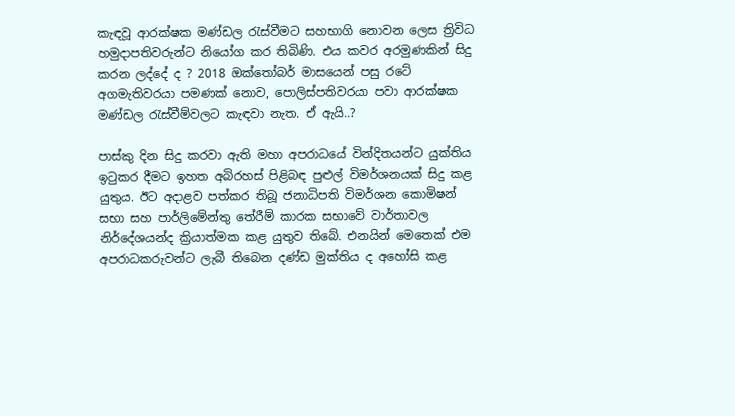කැඳවූ ආරක්ෂක මණ්ඩල රැස්වීමට සහභාගි නොවන ලෙස ත්‍රිවිධ හමුදාපතිවරුන්ට නියෝග කර තිබිණි. එය කවර අරමුණකින් සිදු කරන ලද්දේ ද ? 2018 ඔක්තෝබර් මාසයෙන් පසු රටේ අගමැතිවරයා පමණක් නොව, පොලිස්පතිවරයා පවා ආරක්ෂක මණ්ඩල රැස්වීම්වලට කැඳවා නැත. ඒ ඇයි..?

පාස්කු දින සිදු කරවා ඇති මහා අපරාධයේ වින්දිතයන්ට යුක්තිය ඉටුකර දීමට ඉහත අබිරහස් පිළිබඳ පුළුල් විමර්ශනයක් සිදු කළ යුතුය. ඊට අදාළව පත්කර තිබූ ජනාධිපති විමර්ශන කොමිෂන් සභා සහ පාර්ලිමේන්තු තේරීම් කාරක සභාවේ වාර්තාවල නිර්දේශයන්ද ක්‍රියාත්මක කළ යුතුව තිබේ. එනයින් මෙතෙක් එම අපරාධකරුවන්ට ලැබී තිබෙන දණ්ඩ මුක්තිය ද අහෝසි කළ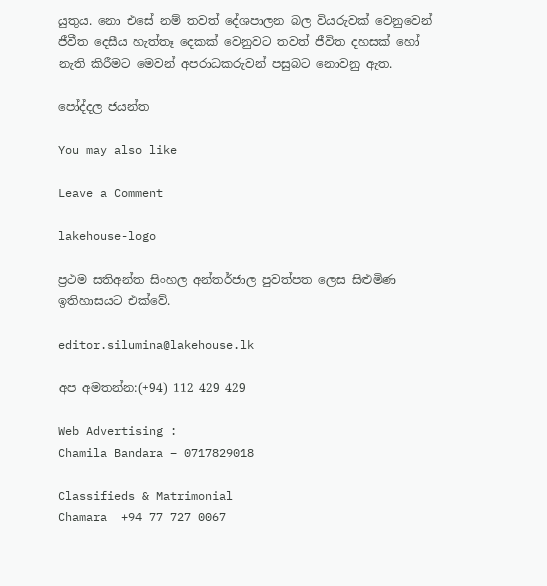යුතුය. නො එසේ නම් තවත් දේශපාලන බල වියරුවක් වෙනුවෙන් ජීවීත දෙසීය හැත්තෑ දෙකක් වෙනුවට තවත් ජීවිත දහසක් හෝ නැති කිරීමට මෙවන් අපරාධකරුවන් පසුබට නොවනු ඇත.

පෝද්දල ජයන්ත

You may also like

Leave a Comment

lakehouse-logo

ප්‍රථම සතිඅන්ත සිංහල අන්තර්ජාල පුවත්පත ලෙස සිළුමිණ ඉතිහාසයට එක්වේ.

editor.silumina@lakehouse.lk

අප අමතන්න:(+94) 112 429 429

Web Advertising :
Chamila Bandara – 0717829018

Classifieds & Matrimonial
Chamara  +94 77 727 0067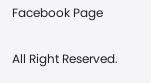Facebook Page

All Right Reserved.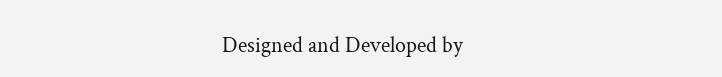Designed and Developed by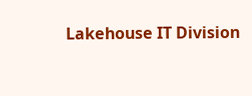Lakehouse IT Division